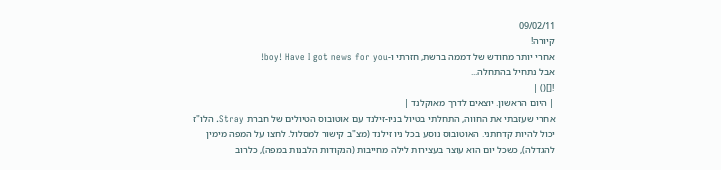09/02/11
קיורה!
אחרי יותר מחודש של דממה ברשת, חזרתי ו-boy! Have I got news for you!
אבל נתחיל בהתחלה...
![]() |
| היום הראשון. יוצאים לדרך מאוקלנד |
אחרי שעזבתי את החווה, התחלתי בטיול בניו-זילנד עם אוטובוס הטיולים של חברת Stray. הלו"ז יכול להיות קדחתני. האוטובוס נוסע בכל ניו זילנד (מצ"ב קישור למסלול. לחצו על המפה מימין להגדלה), כשכל יום הוא עוצר בעצירות לילה מחייבות (הנקודות הלבנות במפה), כלרוב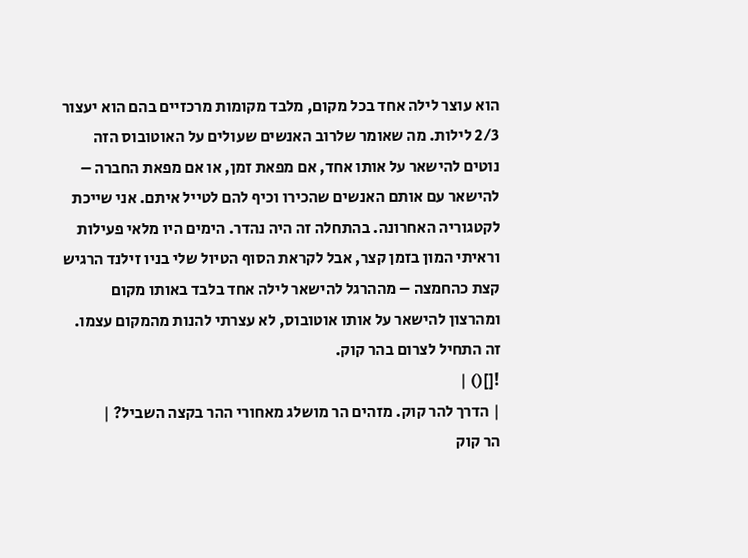הוא עוצר לילה אחד בכל מקום, מלבד מקומות מרכזיים בהם הוא יעצור 2/3 לילות. מה שאומר שלרוב האנשים שעולים על האוטובוס הזה נוטים להישאר על אותו אחד, אם מפאת זמן, או אם מפאת החברה – להישאר עם אותם האנשים שהכירו וכיף להם לטייל איתם. אני שייכת לקטגוריה האחרונה. בהתחלה זה היה נהדר. הימים היו מלאי פעילות וראיתי המון בזמן קצר, אבל לקראת הסוף הטיול שלי בניו זילנד הרגיש קצת כהחמצה – מההרגל להישאר לילה אחד בלבד באותו מקום ומהרצון להישאר על אותו אוטובוס, לא עצרתי להנות מהמקום עצמו.
זה התחיל לצרום בהר קוק.
![]() |
| הדרך להר קוק. מזהים הר מושלג מאחורי ההר בקצה השביל? |
הר קוק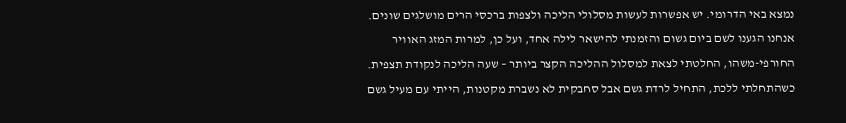נמצא באי הדרומי. יש אפשרות לעשות מסלולי הליכה ולצפות ברכסי הרים מושלגים שונים.
אנחנו הגענו לשם ביום גשום והזמנתי להישאר לילה אחד, ועל כן, למרות המזג האוויר החורפי-משהו, החלטתי לצאת למסלול ההליכה הקצר ביותר – שעה הליכה לנקודת תצפית. כשהתחלתי ללכת, התחיל לרדת גשם אבל סחבקית לא נשברת מקטנות, הייתי עם מעיל גשם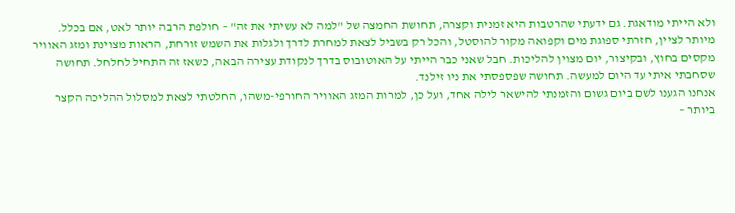ולא הייתי מודאגת. גם ידעתי שהרטבות היא זמנית וקצרה, תחושת החמצה של "למה לא עשיתי את זה" – חולפת הרבה יותר לאט, אם בכלל. מיותר לציין, חזרתי ספוגת מים וקפואה מקור להוסטל, והכל רק בשביל לצאת למחרת לדרך ולגלות את השמש זורחת, הראות מצוינת ומזג האוויר מקסים בחוץ, ובקיצור, יום מצוין להליכות. חבל שאני כבר הייתי על האוטובוס בדרך לנקודת עצירה הבאה, כשאז זה התחיל לחלחל. תחושה שסחבתי איתי עד היום למעשה. תחושה שפספסתי את ניו זילנד.
אנחנו הגענו לשם ביום גשום והזמנתי להישאר לילה אחד, ועל כן, למרות המזג האוויר החורפי-משהו, החלטתי לצאת למסלול ההליכה הקצר ביותר –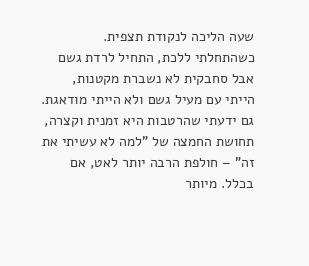שעה הליכה לנקודת תצפית. כשהתחלתי ללכת, התחיל לרדת גשם אבל סחבקית לא נשברת מקטנות, הייתי עם מעיל גשם ולא הייתי מודאגת. גם ידעתי שהרטבות היא זמנית וקצרה, תחושת החמצה של "למה לא עשיתי את זה" – חולפת הרבה יותר לאט, אם בכלל. מיותר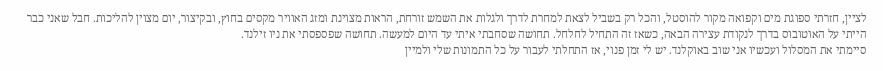לציין, חזרתי ספוגת מים וקפואה מקור להוסטל, והכל רק בשביל לצאת למחרת לדרך ולגלות את השמש זורחת, הראות מצוינת ומזג האוויר מקסים בחוץ, ובקיצור, יום מצוין להליכות. חבל שאני כבר הייתי על האוטובוס בדרך לנקודת עצירה הבאה, כשאז זה התחיל לחלחל. תחושה שסחבתי איתי עד היום למעשה. תחושה שפספסתי את ניו זילנד.
סיימתי את המסלול ועכשיו אני שוב באוקלנד. יש לי זמן פנוי, אז התחלתי לעבור על כל התמונות שלי ולמיין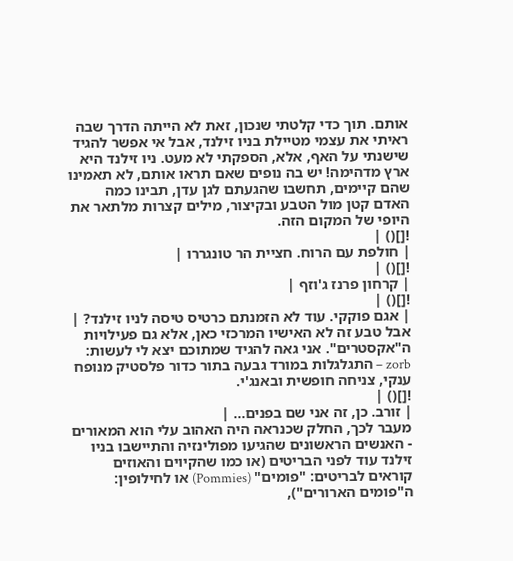אותם. תוך כדי קלטתי שנכון, זאת לא הייתה הדרך שבה ראיתי את עצמי מטיילת בניו זילנד, אבל אי אפשר להגיד שישנתי על האף, אלא, הספקתי לא מעט. ניו זילנד היא ארץ מדהימה! יש בה נופים שאם תראו אותם, לא תאמינו שהם קיימים, תחשבו שהגעתם לגן עדן, תבינו כמה האדם קטן מול הטבע ובקיצור, מילים קצרות מלתאר את היופי של המקום הזה.
![]() |
| חולפת עם הרוח. חציית הר טונגררו |
![]() |
| קרחון פרנז ג'וזף |
![]() |
| אגם פוקקי. עוד לא הזמנתם כרטיס טיסה לניו זילנד? |
אבל טבע זה לא האישיו המרכזי כאן, אלא גם פעילויות ה"אקסטרים". אני גאה להגיד שמתוכם יצא לי לעשות: zorb – התגלגלות במורד גבעה בתור כדור פלסטיק מנופח ענקי, צניחה חופשית ובאנג'י.
![]() |
| זורב. כן, זה אני שם בפנים... |
מעבר לכך, החלק שכנראה היה האהוב עלי הוא המאורים - האנשים הראשונים שהגיעו מפולינזיה והתיישבו בניו זילנד עוד לפני הבריטים (או כמו שהקיוים והאוזים קוראים לבריטים: "פומים" (Pommies) או לחילופין: ה"פומים הארורים"),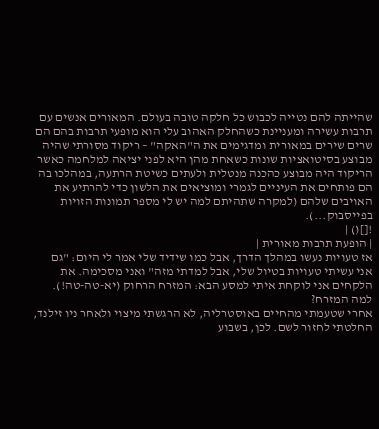שהייתה להם נטייה לכבוש כל חלקה טובה בעולם. המאורים אנשים עם תרבות עשירה ומעניינת כשהחלק האהוב עלי הוא מופעי תרבות בהם הם שרים שירים במאורית ומדגימים את ה"האקה" – ריקוד מסורתי שהיה מבוצע בסיטואציות שונות כשאחת מהן היא לפני יציאה למלחמה כאשר הריקוד היה מבוצע כהכנה מנטלית ולעתים כשיטת הרתעה, במהלכו בה הם פותחים את העיניים לגמרי ומוציאים את הלשון כדי להרתיע את האויבים שלהם (למקרה שתהיתם למה יש לי מספר תמונות הזויות בפייסבוק...).
![]() |
| הופעת תרבות מאורית |
אז טעויות נעשו במהלך הדרך, אבל כמו שידיד שלי אמר לי היום: "גם אני עשיתי טעויות בטיול שלי, אבל למדתי מזה" ואני מסכימה. את הלקחים אני לוקחת איתי למסע הבא: המזרח הרחוק (יא-טה-טה!).
למה המזרח?
אחרי שטעמתי מהחיים באוסטרליה, לא הרגשתי מיצוי ולאחר ניו זילנד, החלטתי לחזור לשם. לכן, בשבוע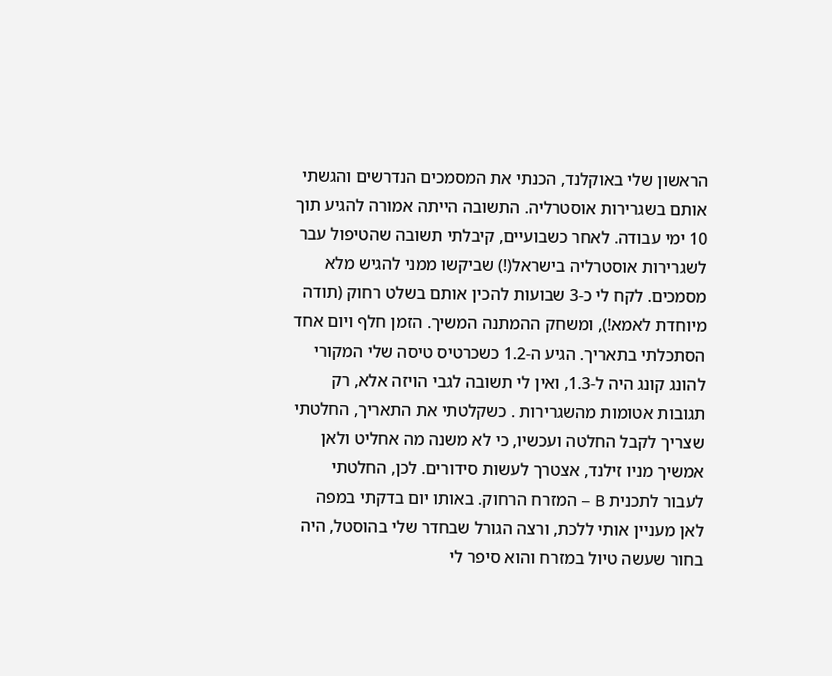הראשון שלי באוקלנד, הכנתי את המסמכים הנדרשים והגשתי אותם בשגרירות אוסטרליה. התשובה הייתה אמורה להגיע תוך 10 ימי עבודה. לאחר כשבועיים, קיבלתי תשובה שהטיפול עבר לשגרירות אוסטרליה בישראל(!) שביקשו ממני להגיש מלא מסמכים. לקח לי כ-3 שבועות להכין אותם בשלט רחוק (תודה מיוחדת לאמא!), ומשחק ההמתנה המשיך. הזמן חלף ויום אחד הסתכלתי בתאריך. הגיע ה-1.2 כשכרטיס טיסה שלי המקורי להונג קונג היה ל-1.3, ואין לי תשובה לגבי הויזה אלא, רק תגובות אטומות מהשגרירות . כשקלטתי את התאריך, החלטתי שצריך לקבל החלטה ועכשיו, כי לא משנה מה אחליט ולאן אמשיך מניו זילנד, אצטרך לעשות סידורים. לכן, החלטתי לעבור לתכנית B – המזרח הרחוק. באותו יום בדקתי במפה לאן מעניין אותי ללכת, ורצה הגורל שבחדר שלי בהוסטל, היה בחור שעשה טיול במזרח והוא סיפר לי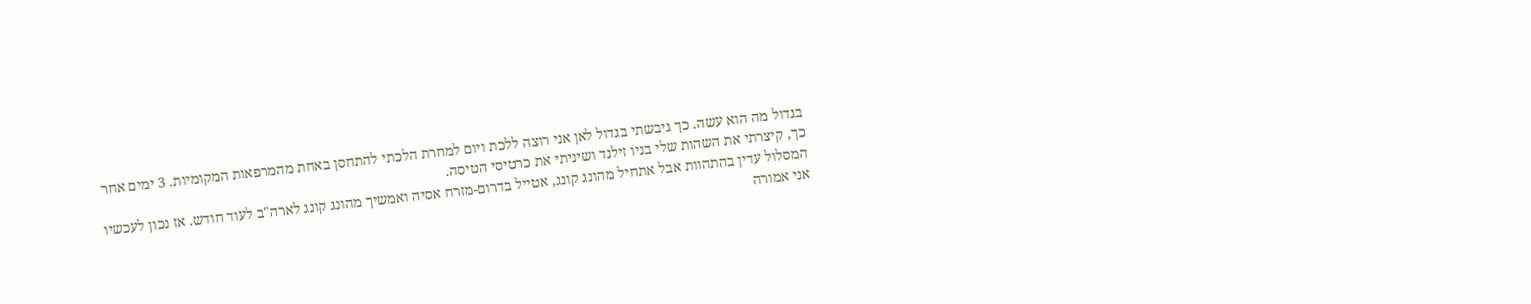בגדול מה הוא עשה. כך גיבשתי בגדול לאן אני רוצה ללכת ויום למחרת הלכתי להתחסן באחת מהמרפאות המקומיות. 3 ימים אחר כך, קיצרתי את השהות שלי בניו זילנד ושיניתי את כרטיסי הטיסה.
המסלול עדין בהתהוות אבל אתחיל מהונג קונג, אטייל בדרום-מזרח אסיה ואמשיך מהונג קונג לארה"ב לעוד חודש. אז נכון לעכשיו אני אמורה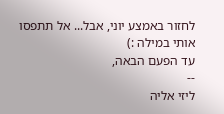לחזור באמצע יוני, אבל... אל תתפסו אותי במילה :)
עד הפעם הבאה,
--
ליזי אליה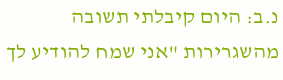נ.ב: היום קיבלתי תשובה מהשגרירות "אני שמח להודיע לך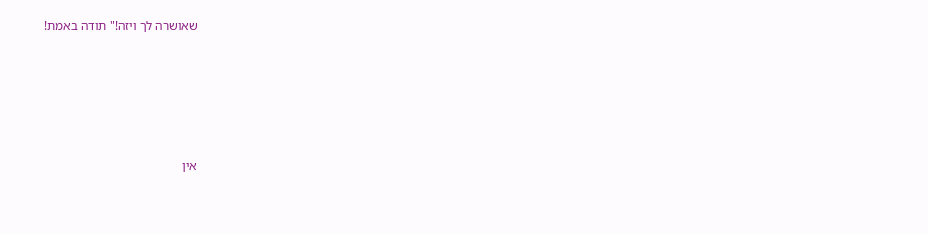שאושרה לך ויזה!" תודה באמת!









אין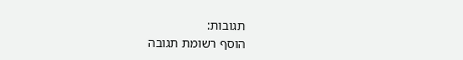תגובות:
הוסף רשומת תגובה